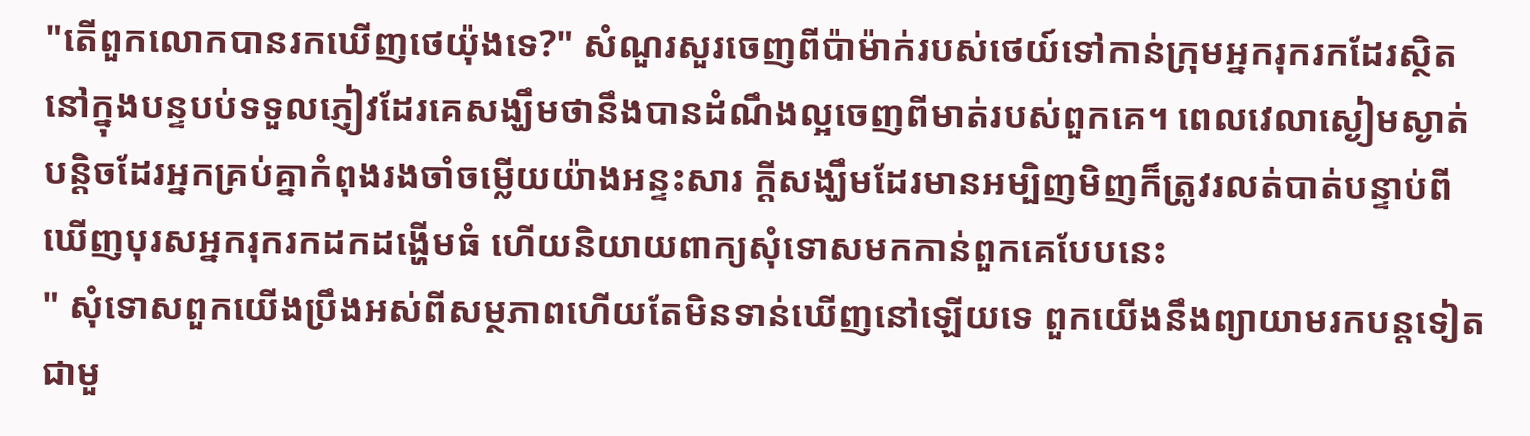"តើពួកលោកបានរកឃើញថេយ៉ុងទេ?" សំណួរសួរចេញពីប៉ាម៉ាក់របស់ថេយ៍ទៅកាន់ក្រុមអ្នករុករកដែរស្ថិតនៅក្នុងបន្ទបប់ទទួលភ្ញៀវដែរគេសង្ឃឹមថានឹងបានដំណឹងល្អចេញពីមាត់របស់ពួកគេ។ ពេលវេលាស្ងៀមស្ងាត់បន្តិចដែរអ្នកគ្រប់គ្នាកំពុងរងចាំចម្លើយយ៉ាងអន្ទះសារ ក្តីសង្ឃឹមដែរមានអម្បិញមិញក៏ត្រូវរលត់បាត់បន្ទាប់ពីឃើញបុរសអ្នករុករកដកដង្ហើមធំ ហើយនិយាយពាក្យសុំទោសមកកាន់ពួកគេបែបនេះ
" សុំទោសពួកយើងប្រឹងអស់ពីសម្ថភាពហើយតែមិនទាន់ឃើញនៅឡើយទេ ពួកយើងនឹងព្យាយាមរកបន្តទៀតជាមួ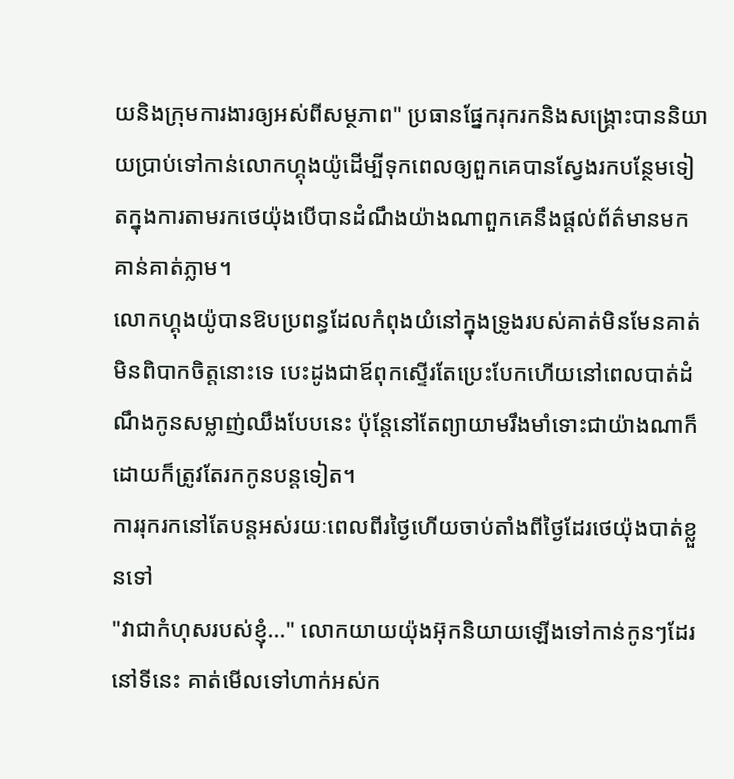យនិងក្រុមការងារឲ្យអស់ពីសម្ថភាព" ប្រធានផ្នែករុករកនិងសង្រ្គោះបាននិយាយប្រាប់ទៅកាន់លោកហ្គុងយ៉ូដើម្បីទុកពេលឲ្យពួកគេបានស្វែងរកបន្ថែមទៀតក្នុងការតាមរកថេយ៉ុងបើបានដំណឹងយ៉ាងណាពួកគេនឹងផ្តល់ព័ត៌មានមកគាន់គាត់ភ្លាម។
លោកហ្គុងយ៉ូបានឱបប្រពន្ធដែលកំពុងយំនៅក្នុងទ្រូងរបស់គាត់មិនមែនគាត់មិនពិបាកចិត្តនោះទេ បេះដូងជាឪពុកស្ទើរតែប្រេះបែកហើយនៅពេលបាត់ដំណឹងកូនសម្លាញ់ឈឹងបែបនេះ ប៉ុន្តែនៅតែព្យាយាមរឹងមាំទោះជាយ៉ាងណាក៏ដោយក៏ត្រូវតែរកកូនបន្តទៀត។
ការរុករកនៅតែបន្តអស់រយៈពេលពីរថ្ងៃហើយចាប់តាំងពីថ្ងៃដែរថេយ៉ុងបាត់ខ្លួនទៅ
"វាជាកំហុសរបស់ខ្ញុំ..." លោកយាយយ៉ុងអ៊ុកនិយាយឡើងទៅកាន់កូនៗដែរនៅទីនេះ គាត់មើលទៅហាក់អស់ក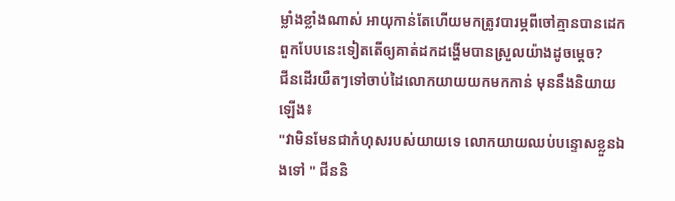ម្លាំងខ្លាំងណាស់ អាយុកាន់តែហើយមកត្រូវបារម្ភពីចៅគ្មានបានដេកពួកបែបនេះទៀតតើឲ្យគាត់ដកដង្ហើមបានស្រួលយ៉ាងដូចម្តេច?
ជីនដើរយឺតៗទៅចាប់ដៃលោកយាយយកមកកាន់ មុននឹងនិយាយឡើង៖
"វាមិនមែនជាកំហុសរបស់យាយទេ លោកយាយឈប់បន្ទោសខ្លួនឯងទៅ " ជីននិ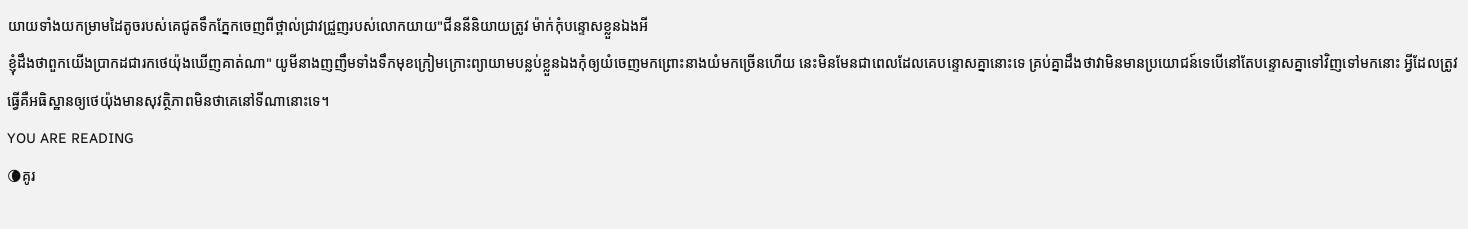យាយទាំងយកម្រាមដៃតូចរបស់គេជូតទឹកភ្នែកចេញពីថ្ពាល់ជ្រាវជ្រួញរបស់លោកយាយ"ជីននីនិយាយត្រូវ ម៉ាក់កុំបន្ទោសខ្លួនឯងអី
ខ្ញុំដឹងថាពួកយើងប្រាកដជារកថេយ៉ុងឃើញគាត់ណា" យូមីនាងញញឹមទាំងទឹកមុខក្រៀមក្រោះព្យាយាមបន្លប់ខ្លួនឯងកុំឲ្យយំចេញមកព្រោះនាងយំមកច្រើនហើយ នេះមិនមែនជាពេលដែលគេបន្ទោសគ្នានោះទេ គ្រប់គ្នាដឹងថាវាមិនមានប្រយោជន៍ទេបើនៅតែបន្ទោសគ្នាទៅវិញទៅមកនោះ អ្វីដែលត្រូវធ្វើគឺអធិស្ឋានឲ្យថេយ៉ុងមានសុវត្ថិភាពមិនថាគេនៅទីណានោះទេ។
YOU ARE READING
🌘គូរ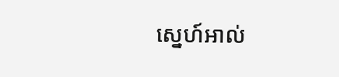ស្នេហ៍អាល់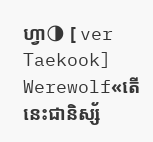ហ្វា🌗 [ ver Taekook]
Werewolf«តើនេះជានិស្ស័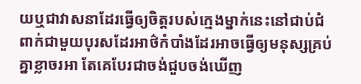យឬជាវាសនាដែរធ្វើឲ្យចិត្តរបស់ក្មេងម្នាក់នេះនៅជាប់ជំពាក់ជាមួយបុរសដែរអាថ៌កំបាំងដែរអាចធ្វើឲ្យមនុស្សគ្រប់គ្នាខ្លាចរអា តែគេបែរជាចង់ជួបចង់ឃើញ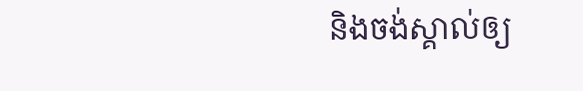និងចង់ស្គាល់ឲ្យ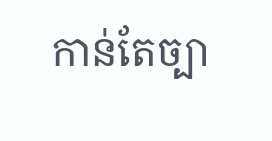កាន់តែច្បា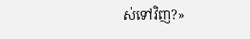ស់ទៅវិញ?»